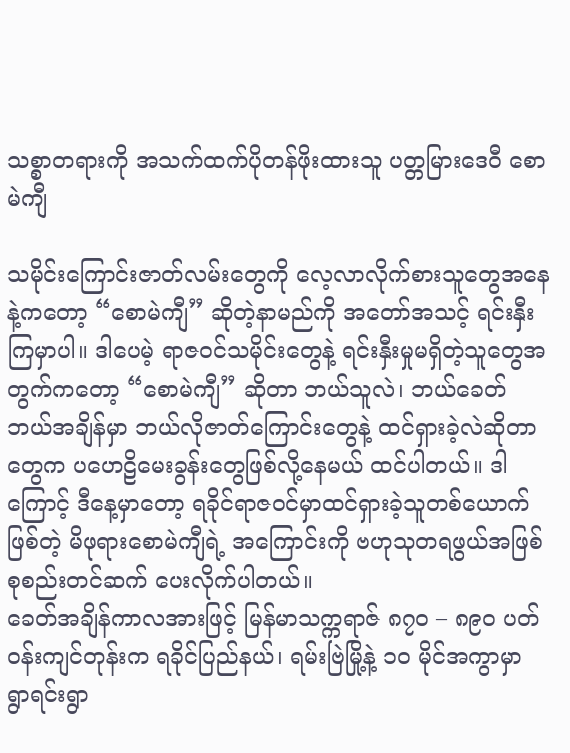သစ္စာတရားကို အသက်ထက်ပိုတန်ဖိုးထားသူ ပတ္တမြားဒေဝီ စောမဲကျီ

သမိုင်းကြောင်းဇာတ်လမ်းတွေကို လေ့လာလိုက်စားသူတွေအနေနဲ့ကတော့ “စောမဲကျီ” ဆိုတဲ့နာမည်ကို အတော်အသင့် ရင်းနှီးကြမှာပါ။ ဒါပေမဲ့ ရာဇဝင်သမိုင်းတွေနဲ့ ရင်းနှီးမှုမရှိတဲ့သူတွေအတွက်ကတော့ “စောမဲကျီ” ဆိုတာ ဘယ်သူလဲ၊ ဘယ်ခေတ်ဘယ်အချိန်မှာ ဘယ်လိုဇာတ်ကြောင်းတွေနဲ့ ထင်ရှားခဲ့လဲဆိုတာတွေက ပဟေဠိမေးခွန်းတွေဖြစ်လို့နေမယ် ထင်ပါတယ်။ ဒါကြောင့် ဒီနေ့မှာတော့ ရခိုင်ရာဇဝင်မှာထင်ရှားခဲ့သူတစ်ယောက်ဖြစ်တဲ့ မိဖုရားစောမဲကျီရဲ့ အကြောင်းကို ဗဟုသုတရဖွယ်အဖြစ် စုစည်းတင်ဆက် ပေးလိုက်ပါတယ်။
ခေတ်အချိန်ကာလအားဖြင့် မြန်မာသက္ကရာဇ် ၈၇၀ – ၈၉၀ ပတ်ဝန်းကျင်တုန်းက ရခိုင်ပြည်နယ်၊ ရမ်းဗြဲမြို့နဲ့ ၁၀ မိုင်အကွာမှာ ရွာရင်းရွာ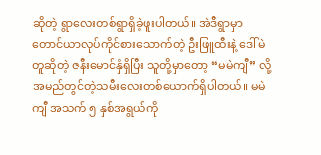ဆိုတဲ့ ရွာလေးတစ်ရွာရှိခဲ့ဖူးပါတယ်။ အဲဒီရွာမှာ တောင်ယာလုပ်ကိုင်စားသောက်တဲ့ ဦးဖြူထီးနဲ့ ဒေါ်မဲတူဆိုတဲ့ ဇနီးမောင်နှံရှိပြီး သူတို့မှာတော့ “မမဲကျီ” လို့ အမည်တွင်တဲ့သမီးလေးတစ်ယောက်ရှိပါတယ်။ မမဲကျီ အသက် ၅ နှစ်အရွယ်ကို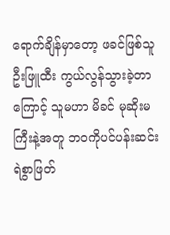ရောက်ချိန်မှာတော့ ဖခင်ဖြစ်သူ ဦးဖြူထီး ကွယ်လွန်သွားခဲ့တာကြောင့် သူမဟာ မိခင် မုဆိုးမကြီးနဲ့အတူ ဘ၀ကိုပင်ပန်းဆင်းရဲစွာဖြတ်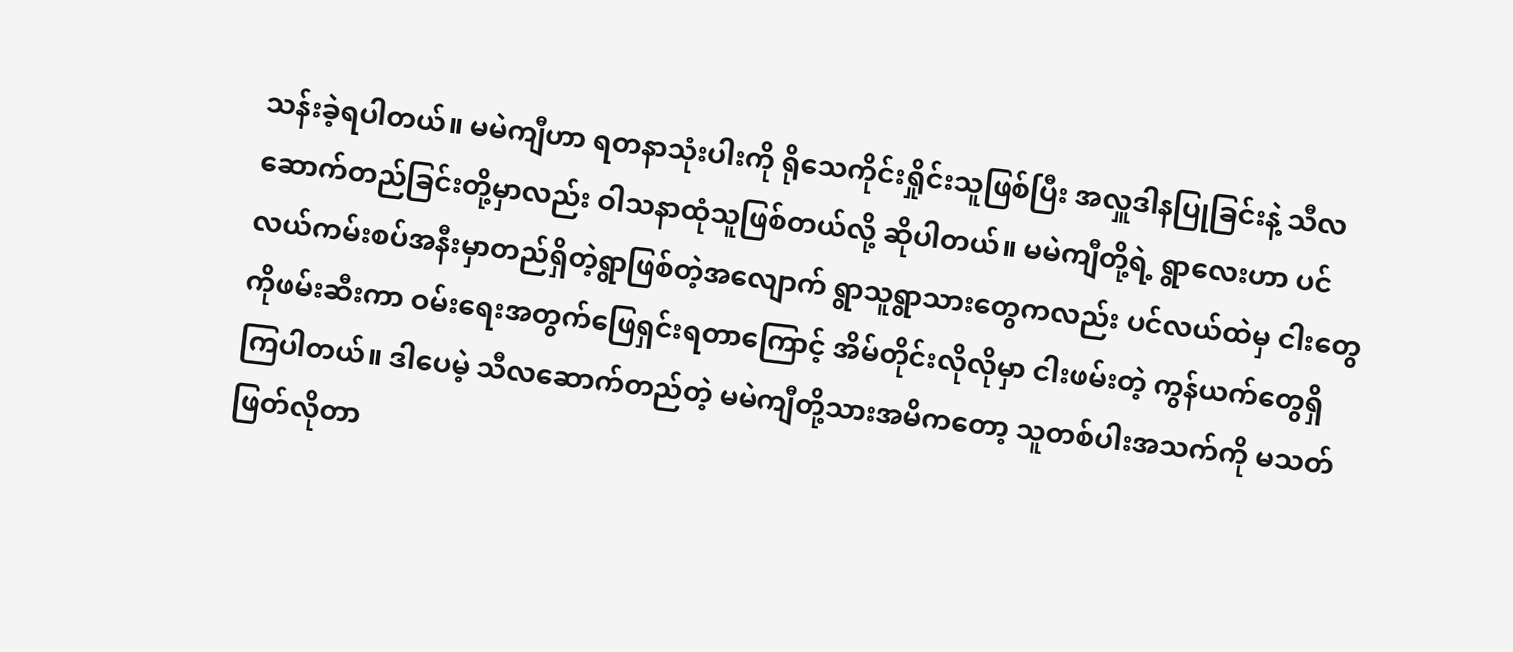သန်းခဲ့ရပါတယ်။ မမဲကျီဟာ ရတနာသုံးပါးကို ရိုသေကိုင်းရှိုင်းသူဖြစ်ပြီး အလှူဒါနပြုခြင်းနဲ့ သီလဆောက်တည်ခြင်းတို့မှာလည်း ဝါသနာထုံသူဖြစ်တယ်လို့ ဆိုပါတယ်။ မမဲကျီတို့ရဲ့ ရွာလေးဟာ ပင်လယ်ကမ်းစပ်အနီးမှာတည်ရှိတဲ့ရွာဖြစ်တဲ့အလျောက် ရွာသူရွာသားတွေကလည်း ပင်လယ်ထဲမှ ငါးတွေကိုဖမ်းဆီးကာ ဝမ်းရေးအတွက်ဖြေရှင်းရတာကြောင့် အိမ်တိုင်းလိုလိုမှာ ငါးဖမ်းတဲ့ ကွန်ယက်တွေရှိကြပါတယ်။ ဒါပေမဲ့ သီလဆောက်တည်တဲ့ မမဲကျီတို့သားအမိကတော့ သူတစ်ပါးအသက်ကို မသတ်ဖြတ်လိုတာ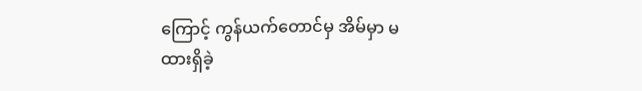ကြောင့် ကွန်ယက်တောင်မှ အိမ်မှာ မထားရှိခဲ့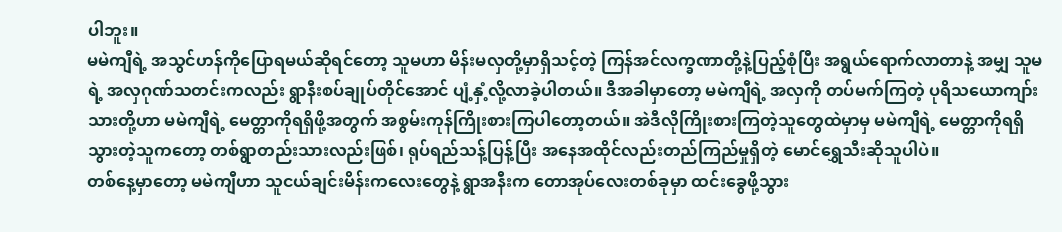ပါဘူး။
မမဲကျီရဲ့ အသွင်ဟန်ကိုပြောရမယ်ဆိုရင်တော့ သူမဟာ မိန်းမလှတို့မှာရှိသင့်တဲ့ ကြန်အင်လက္ခဏာတို့နဲ့ပြည့်စုံပြီး အရွယ်ရောက်လာတာနဲ့ အမျှ သူမရဲ့ အလှဂုဏ်သတင်းကလည်း ရွာနီးစပ်ချုပ်တိုင်အောင် ပျံ့နှံ့လို့လာခဲ့ပါတယ်။ ဒီအခါမှာတော့ မမဲကျီရဲ့ အလှကို တပ်မက်ကြတဲ့ ပုရိသယောကျာ်းသားတို့ဟာ မမဲကျီရဲ့ မေတ္တာကိုရရှိဖို့အတွက် အစွမ်းကုန်ကြိုးစားကြပါတော့တယ်။ အဲဒီလိုကြိုးစားကြတဲ့သူတွေထဲမှာမှ မမဲကျီရဲ့ မေတ္တာကိုရရှိသွားတဲ့သူကတော့ တစ်ရွာတည်းသားလည်းဖြစ်၊ ရုပ်ရည်သန့်ပြန့်ပြီး အနေအထိုင်လည်းတည်ကြည်မှုရှိတဲ့ မောင်ရွှေသီးဆိုသူပါပဲ။
တစ်နေ့မှာတော့ မမဲကျီဟာ သူငယ်ချင်းမိန်းကလေးတွေနဲ့ ရွာအနီးက တောအုပ်လေးတစ်ခုမှာ ထင်းခွေဖို့သွား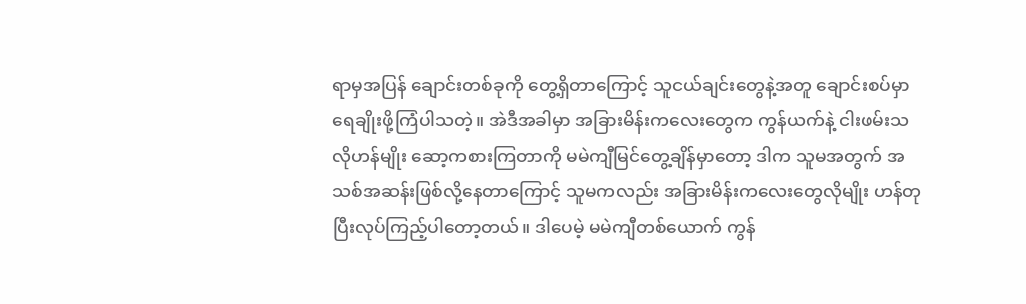ရာမှအပြန် ချောင်းတစ်ခုကို တွေ့ရှိတာကြောင့် သူငယ်ချင်းတွေနဲ့အတူ ချောင်းစပ်မှာရေချိုးဖို့ကြံပါသတဲ့။ အဲဒီအခါမှာ အခြားမိန်းကလေးတွေက ကွန်ယက်နဲ့ ငါးဖမ်းသလိုဟန်မျိုး ဆော့ကစားကြတာကို မမဲကျီမြင်တွေ့ချိန်မှာတော့ ဒါက သူမအတွက် အသစ်အဆန်းဖြစ်လို့နေတာကြောင့် သူမကလည်း အခြားမိန်းကလေးတွေလိုမျိုး ဟန်တုပြီးလုပ်ကြည့်ပါတော့တယ်။ ဒါပေမဲ့ မမဲကျီတစ်ယောက် ကွန်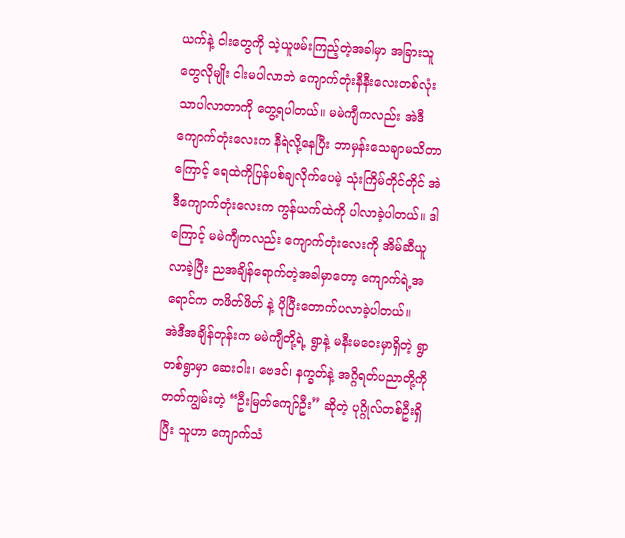ယက်နဲ့ ငါးတွေကို သဲ့ယူဖမ်းကြည့်တဲ့အခါမှာ အခြားသူတွေလိုမျိုး ငါးမပါလာဘဲ ကျောက်တုံးနီနီးလေးတစ်လုံးသာပါလာတာကို တွေ့ရပါတယ်။ မမဲကျီကလည်း အဲဒီ ကျောက်တုံးလေးက နီရဲလို့နေပြီး ဘာမှန်းသေချာမသိတာကြောင့် ရေထဲကိုပြန်ပစ်ချလိုက်ပေမဲ့ သုံးကြိမ်တိုင်တိုင် အဲဒီကျောက်တုံးလေးက ကွန်ယက်ထဲကို ပါလာခဲ့ပါတယ်။ ဒါကြောင့် မမဲကျီကလည်း ကျောက်တုံးလေးကို အိမ်ဆီယူလာခဲ့ပြီး ညအချိန်ရောက်တဲ့အခါမှာတော့ ကျောက်ရဲ့အရောင်က တဖိတ်ဖိတ် နဲ့ ပိုပြီးတောက်ပလာခဲ့ပါတယ်။
အဲဒီအချိန်တုန်းက မမဲကျီတို့ရဲ့ ရွာနဲ့ မနီးမဝေးမှာရှိတဲ့ ရွာတစ်ရွာမှာ ဆေးဝါး၊ ဗေဒင်၊ နက္ခတ်နဲ့ အဂ္ဂိရတ်ပညာတို့ကို တတ်ကျွမ်းတဲ့ “ဦးမြတ်ကျော်ဦး” ဆိုတဲ့ ပုဂ္ဂိုလ်တစ်ဦးရှိပြီး သူဟာ ကျောက်သံ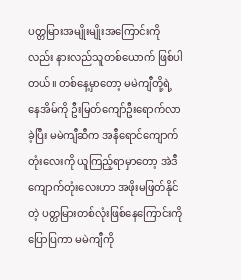ပတ္တမြားအမျိုးမျိုးအကြောင်းကိုလည်း နားလည်သူတစ်ယောက် ဖြစ်ပါတယ်။ တစ်နေ့မှာတော့ မမဲကျီတို့ရဲ့ နေအိမ်ကို ဦးမြတ်ကျော်ဦးရောက်လာခဲ့ပြီး မမဲကျီဆီက အနီရောင်ကျောက်တုံးလေးကို ယူကြည့်ရာမှာတော့ အဲဒီကျောက်တုံးလေးဟာ အဖိုးမဖြတ်နိုင်တဲ့ ပတ္တမြားတစ်လုံးဖြစ်နေကြောင်းကိုပြောပြကာ မမဲကျီကို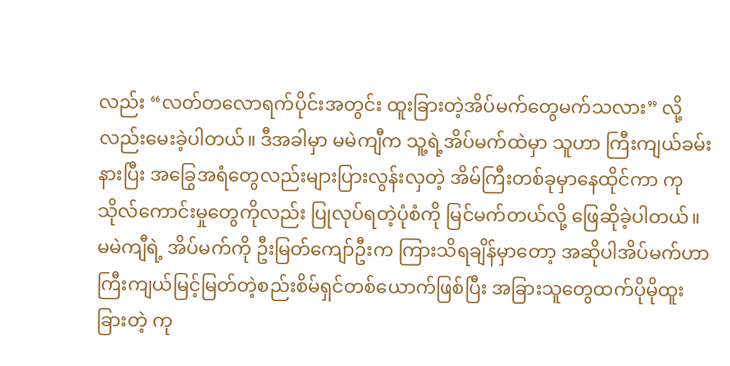လည်း “လတ်တလောရက်ပိုင်းအတွင်း ထူးခြားတဲ့အိပ်မက်တွေမက်သလား” လို့လည်းမေးခဲ့ပါတယ်။ ဒီအခါမှာ မမဲကျီက သူ့ရဲ့အိပ်မက်ထဲမှာ သူဟာ ကြီးကျယ်ခမ်းနားပြီး အခြွေအရံတွေလည်းများပြားလွန်းလှတဲ့ အိမ်ကြီးတစ်ခုမှာနေထိုင်ကာ ကုသိုလ်ကောင်းမှုတွေကိုလည်း ပြုလုပ်ရတဲ့ပုံစံကို မြင်မက်တယ်လို့ ဖြေဆိုခဲ့ပါတယ်။ မမဲကျီရဲ့ အိပ်မက်ကို ဦးမြတ်ကျော်ဦးက ကြားသိရချိန်မှာတော့ အဆိုပါအိပ်မက်ဟာ ကြီးကျယ်မြင့်မြတ်တဲ့စည်းစိမ်ရှင်တစ်ယောက်ဖြစ်ပြီး အခြားသူတွေထက်ပိုမိုထူးခြားတဲ့ ကု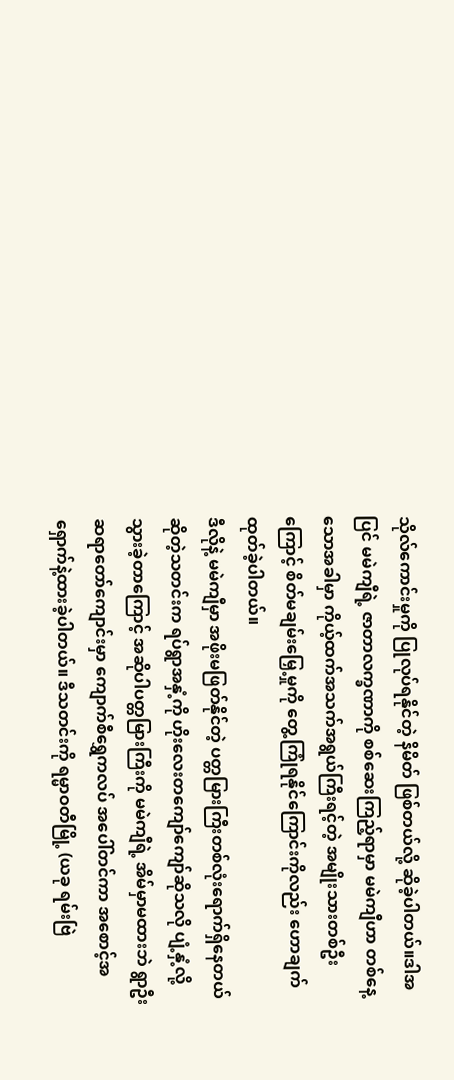သိုလ်ကောင်းမှုကို ပြုလုပ်ရနိုင်တဲ့ နိမိတ် ဖြစ်တယ်လို့ ဆိုခဲ့ပါတယ်။ဒါအပြင် မမဲကျီရဲ့ ဇာတာလက္ခဏာကို စစ်ဆေးကြည့်ရာမှာ မမဲကျီဟာ တစ်နေ့သောအခါမှာ ကိုယ့်ထက်အသက်အရွယ်ကြီးရင့်တဲ့ အမျိုးသားတစ်ဦးကြောင့် စိတ်မချမ်းမြှေ့မှုကို တွေ့ကြုံရနိုင်ကြောင်းကိုလည်း ဟောချက်ထုတ်ခဲ့ပါတယ်။
ဒီလိုနဲ့ မမဲကျီမှာ အဖိုးမဖြတ်နိုင်တဲ့ ပတ္တမြားကြီးတစ်လုံးရောက်ရှိနေတယ်ဆိုတဲ့သတင်းက ရပ်ရွာအနှံ့ကို ဟိုးလေးတကျော်ကျော်ဆိုသလို ပျံ့နှံ့လို့သွားခဲ့တာကြောင့် အဆိုပါပတ္တမြားကြီးကို မမဲကျီရဲ့ အိမ်မှာမထားဘဲ ရွာဦးဆရာတော်ကျောင်းမှာ ကျောက်စီရွှေကလပ် အပေါ်တင်ကာ အစောင့်အရှောက်နဲ့ထားခဲ့ပါတယ်။ ဒီသတင်းကို ရမ္မာဝတီမြို့ (ယခု ရမ်းဗြဲ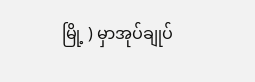မြို့ ) မှာအုပ်ချုပ်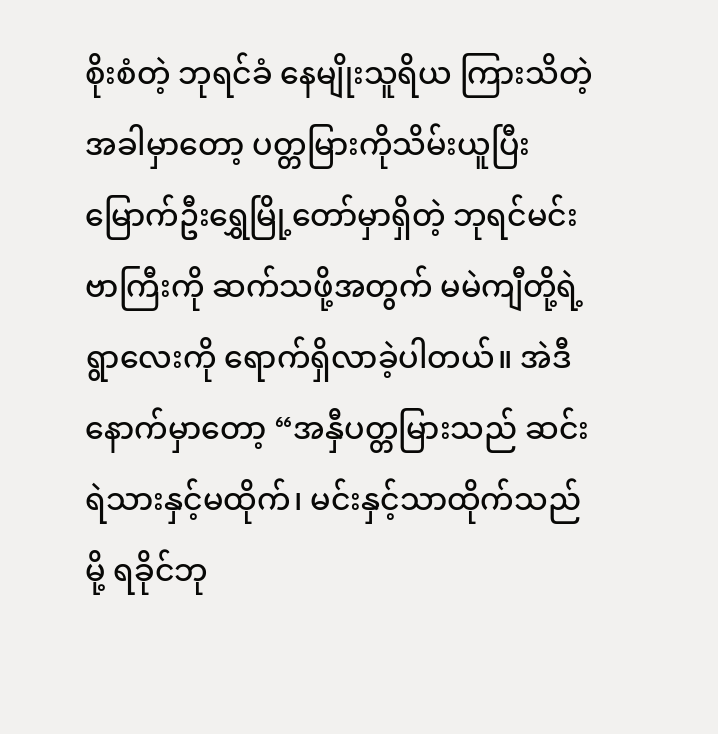စိုးစံတဲ့ ဘုရင်ခံ နေမျိုးသူရိယ ကြားသိတဲ့အခါမှာတော့ ပတ္တမြားကိုသိမ်းယူပြီး မြောက်ဦးရွှေမြို့တော်မှာရှိတဲ့ ဘုရင်မင်းဗာကြီးကို ဆက်သဖို့အတွက် မမဲကျီတို့ရဲ့ ရွာလေးကို ရောက်ရှိလာခဲ့ပါတယ်။ အဲဒီနောက်မှာတော့ “အနှီပတ္တမြားသည် ဆင်းရဲသားနှင့်မထိုက်၊ မင်းနှင့်သာထိုက်သည်မို့ ရခိုင်ဘု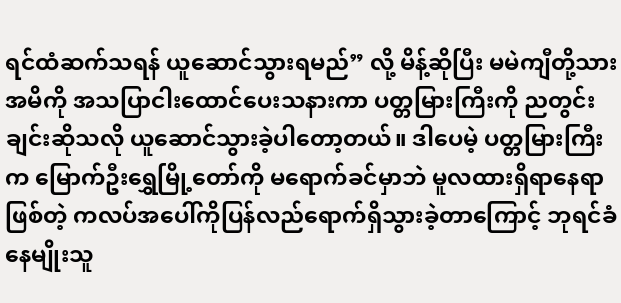ရင်ထံဆက်သရန် ယူဆောင်သွားရမည်” လို့ မိန့်ဆိုပြီး မမဲကျီတို့သားအမိကို အသပြာငါးထောင်ပေးသနားကာ ပတ္တမြားကြီးကို ညတွင်းချင်းဆိုသလို ယူဆောင်သွားခဲ့ပါတော့တယ်။ ဒါပေမဲ့ ပတ္တမြားကြီးက မြောက်ဦးရွှေမြို့တော်ကို မရောက်ခင်မှာဘဲ မူလထားရှိရာနေရာဖြစ်တဲ့ ကလပ်အပေါ်ကိုပြန်လည်ရောက်ရှိသွားခဲ့တာကြောင့် ဘုရင်ခံ နေမျိုးသူ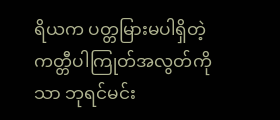ရိယက ပတ္တမြားမပါရှိတဲ့ ကတ္တီပါကြုတ်အလွတ်ကိုသာ ဘုရင်မင်း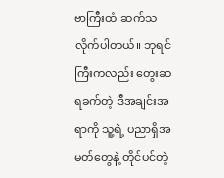ဗာကြီးထံ ဆက်သလိုက်ပါတယ်။ ဘုရင်ကြီးကလည်း တွေးဆရခက်တဲ့ ဒီအချင်းအရာကို သူ့ရဲ့ ပညာရှိအမတ်တွေနဲ့ တိုင်ပင်တဲ့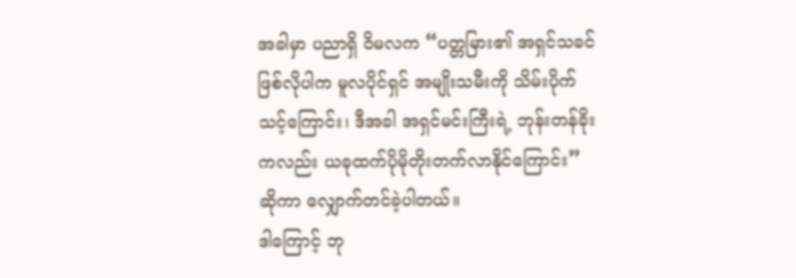အခါမှာ ပညာရှိ ဝိမလက “ပတ္တမြား၏ အရှင်သခင်ဖြစ်လိုပါက မူလပိုင်ရှင် အမျိုးသမီးကို သိမ်းပိုက်သင့်ကြောင်း၊ ဒီအခါ အရှင်မင်းကြီးရဲ့ ဘုန်းတန်ခိုးကလည်း ယခုထက်ပိုမိုတိုးတက်လာနိုင်ကြောင်း” ဆိုကာ လျှောက်တင်ခဲ့ပါတယ်။
ဒါကြောင့် ဘု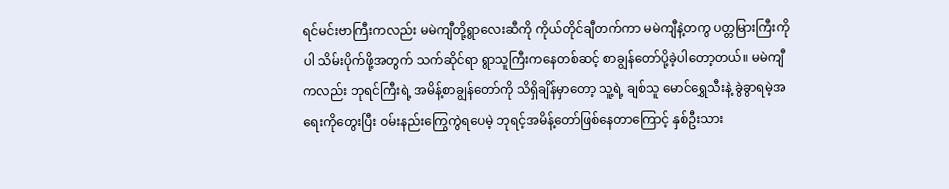ရင်မင်းဗာကြီးကလည်း မမဲကျီတို့ရွာလေးဆီကို ကိုယ်တိုင်ချီတက်ကာ မမဲကျီနဲ့တကွ ပတ္တမြားကြီးကိုပါ သိမ်းပိုက်ဖို့အတွက် သက်ဆိုင်ရာ ရွာသူကြီးကနေတစ်ဆင့် စာချွန်တော်ပို့ခဲ့ပါတော့တယ်။ မမဲကျီကလည်း ဘုရင်ကြီးရဲ့ အမိန့်စာချွန်တော်ကို သိရှိချိန်မှာတော့ သူ့ရဲ့ ချစ်သူ မောင်ရွှေသီးနဲ့ ခွဲခွာရမဲ့အရေးကိုတွေးပြီး ဝမ်းနည်းကြွေကွဲရပေမဲ့ ဘုရင့်အမိန့်တော်ဖြစ်နေတာကြောင့် နှစ်ဦးသား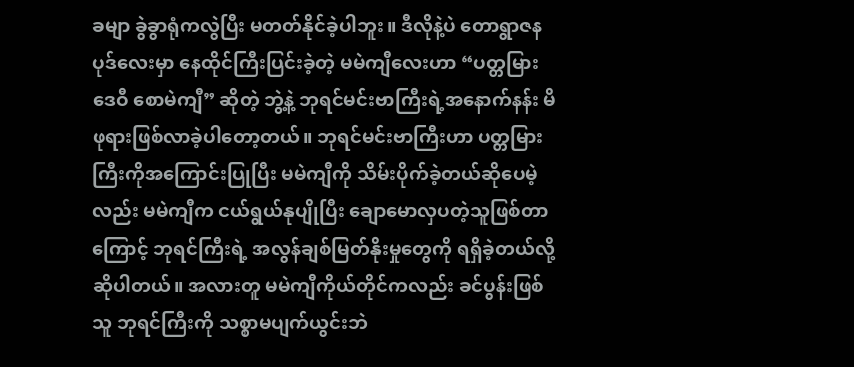ခမျာ ခွဲခွာရုံကလွဲပြီး မတတ်နိုင်ခဲ့ပါဘူး။ ဒီလိုနဲ့ပဲ တောရွာဇနပုဒ်လေးမှာ နေထိုင်ကြီးပြင်းခဲ့တဲ့ မမဲကျီလေးဟာ “ပတ္တမြားဒေဝီ စောမဲကျီ” ဆိုတဲ့ ဘွဲ့နဲ့ ဘုရင်မင်းဗာကြီးရဲ့အနောက်နန်း မိဖုရားဖြစ်လာခဲ့ပါတော့တယ်။ ဘုရင်မင်းဗာကြီးဟာ ပတ္တမြားကြီးကိုအကြောင်းပြုပြီး မမဲကျီကို သိမ်းပိုက်ခဲ့တယ်ဆိုပေမဲ့လည်း မမဲကျီက ငယ်ရွယ်နုပျိုပြီး ချောမောလှပတဲ့သူဖြစ်တာကြောင့် ဘုရင်ကြီးရဲ့ အလွန်ချစ်မြတ်နိုးမှုတွေကို ရရှိခဲ့တယ်လို့ ဆိုပါတယ်။ အလားတူ မမဲကျီကိုယ်တိုင်ကလည်း ခင်ပွန်းဖြစ်သူ ဘုရင်ကြီးကို သစ္စာမပျက်ယွင်းဘဲ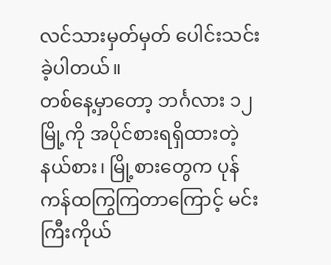လင်သားမှတ်မှတ် ပေါင်းသင်းခဲ့ပါတယ်။
တစ်နေ့မှာတော့ ဘင်္ဂလား ၁၂ မြို့ကို အပိုင်စားရရှိထားတဲ့ နယ်စား၊ မြို့စားတွေက ပုန်ကန်ထကြွကြတာကြောင့် မင်းကြီးကိုယ်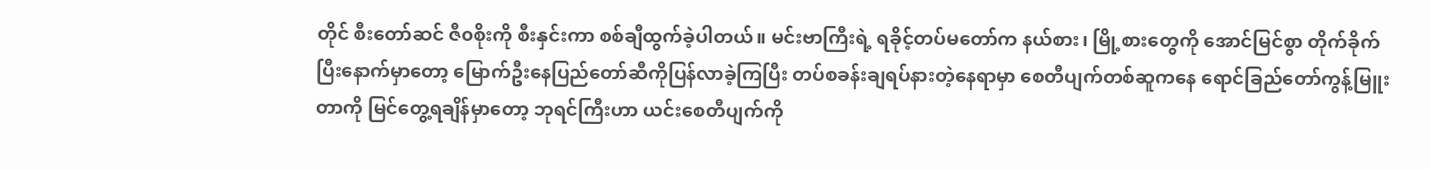တိုင် စီးတော်ဆင် ဇီ၀စိုးကို စီးနှင်းကာ စစ်ချီထွက်ခဲ့ပါတယ်။ မင်းဗာကြီးရဲ့ ရခိုင့်တပ်မတော်က နယ်စား၊ မြို့စားတွေကို အောင်မြင်စွာ တိုက်ခိုက်ပြီးနောက်မှာတော့ မြောက်ဦးနေပြည်တော်ဆီကိုပြန်လာခဲ့ကြပြီး တပ်စခန်းချရပ်နားတဲ့နေရာမှာ စေတီပျက်တစ်ဆူကနေ ရောင်ခြည်တော်ကွန့်မြူးတာကို မြင်တွေ့ရချိန်မှာတော့ ဘုရင်ကြီးဟာ ယင်းစေတီပျက်ကို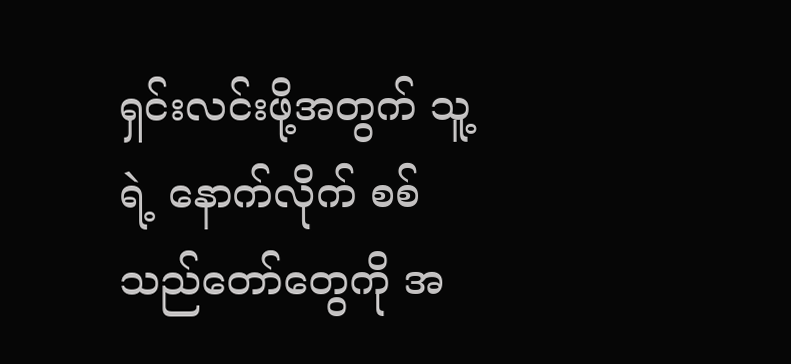ရှင်းလင်းဖို့အတွက် သူ့ရဲ့ နောက်လိုက် စစ်သည်တော်တွေကို အ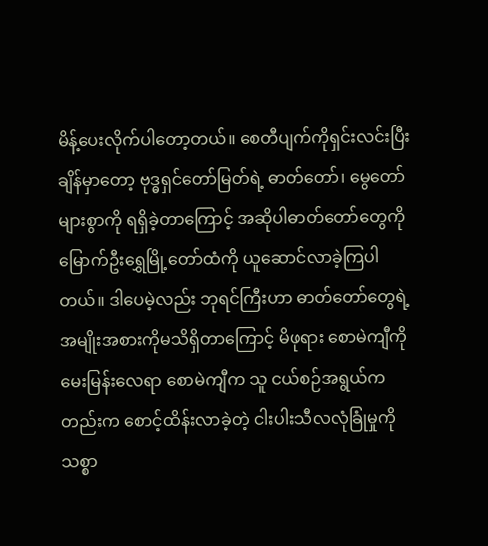မိန့်ပေးလိုက်ပါတော့တယ်။ စေတီပျက်ကိုရှင်းလင်းပြီးချိန်မှာတော့ ဗုဒ္ဓရှင်တော်မြတ်ရဲ့ ဓာတ်တော်၊ မွေတော်များစွာကို ရရှိခဲ့တာကြောင့် အဆိုပါဓာတ်တော်တွေကို မြောက်ဦးရွှေမြို့တော်ထံကို ယူဆောင်လာခဲ့ကြပါတယ်။ ဒါပေမဲ့လည်း ဘုရင်ကြီးဟာ ဓာတ်တော်တွေရဲ့ အမျိုးအစားကိုမသိရှိတာကြောင့် မိဖုရား စောမဲကျီကို မေးမြန်းလေရာ စောမဲကျီက သူ ငယ်စဉ်အရွယ်ကတည်းက စောင့်ထိန်းလာခဲ့တဲ့ ငါးပါးသီလလုံခြုံမှုကို သစ္စာ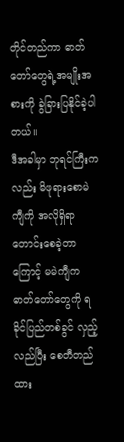တိုင်တည်ကာ ဓာတ်တော်တွေရဲ့အမျိုးအစားကို ခွဲခြားပြနိုင်ခဲ့ပါတယ်။
ဒီအခါမှာ ဘုရင်ကြီးကလည်း မိဖုရားစောမဲကျီကို အလိုရှိရာတောင်းစေခဲ့တာကြောင့် မမဲကျီက ဓာတ်တော်တွေကို ရခိုင်ပြည်တစ်ခွင် လှည့်လည်ပြီး စေတီတည်ထား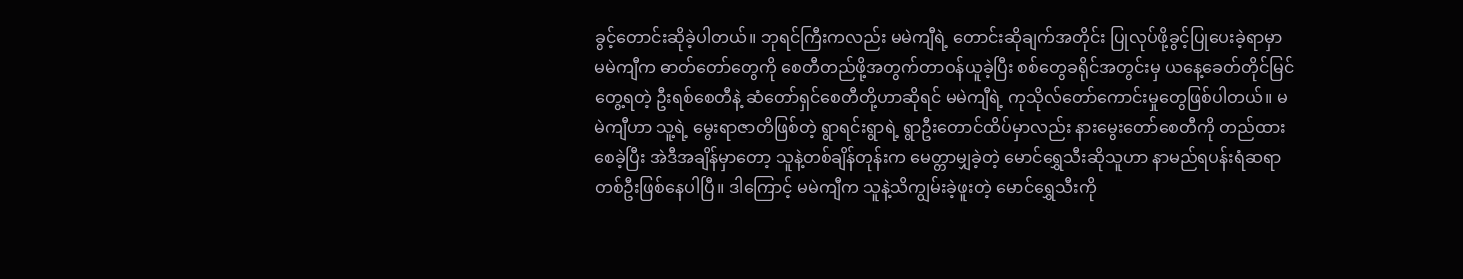ခွင့်တောင်းဆိုခဲ့ပါတယ်။ ဘုရင်ကြီးကလည်း မမဲကျီရဲ့ တောင်းဆိုချက်အတိုင်း ပြုလုပ်ဖို့ခွင့်ပြုပေးခဲ့ရာမှာ မမဲကျီက ဓာတ်တော်တွေကို စေတီတည်ဖို့အတွက်တာဝန်ယူခဲ့ပြီး စစ်တွေခရိုင်အတွင်းမှ ယနေ့ခေတ်တိုင်မြင်တွေ့ရတဲ့ ဦးရစ်စေတီနဲ့ ဆံတော်ရှင်စေတီတို့ဟာဆိုရင် မမဲကျီရဲ့ ကုသိုလ်တော်ကောင်းမှုတွေဖြစ်ပါတယ်။ မမဲကျီဟာ သူ့ရဲ့ မွေးရာဇာတိဖြစ်တဲ့ ရွာရင်းရွာရဲ့ ရွာဦးတောင်ထိပ်မှာလည်း နားမွေးတော်စေတီကို တည်ထားစေခဲ့ပြီး အဲဒီအချိန်မှာတော့ သူနဲ့တစ်ချိန်တုန်းက မေတ္တာမျှခဲ့တဲ့ မောင်ရွှေသီးဆိုသူဟာ နာမည်ရပန်းရံဆရာတစ်ဦးဖြစ်နေပါပြီ။ ဒါကြောင့် မမဲကျီက သူနဲ့သိကျွမ်းခဲ့ဖူးတဲ့ မောင်ရွှေသီးကို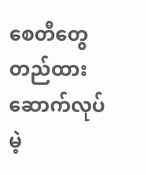စေတီတွေ တည်ထားဆောက်လုပ်မဲ့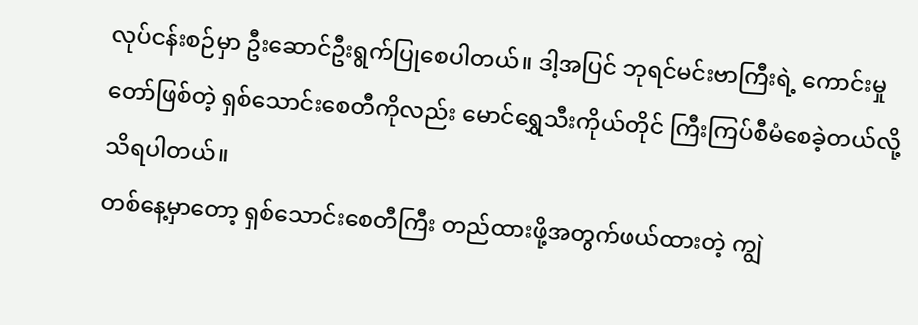လုပ်ငန်းစဉ်မှာ ဦးဆောင်ဦးရွက်ပြုစေပါတယ်။ ဒါ့အပြင် ဘုရင်မင်းဗာကြီးရဲ့ ကောင်းမှုတော်ဖြစ်တဲ့ ရှစ်သောင်းစေတီကိုလည်း မောင်ရွှေသီးကိုယ်တိုင် ကြီးကြပ်စီမံစေခဲ့တယ်လို့ သိရပါတယ်။
တစ်နေ့မှာတော့ ရှစ်သောင်းစေတီကြီး တည်ထားဖို့အတွက်ဖယ်ထားတဲ့ ကျွဲ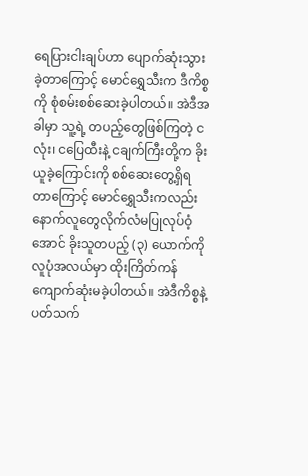ရေပြားငါးချပ်ဟာ ပျောက်ဆုံးသွားခဲ့တာကြောင့် မောင်ရွှေသီးက ဒီကိစ္စကို စုံစမ်းစစ်ဆေးခဲ့ပါတယ်။ အဲဒီအခါမှာ သူ့ရဲ့ တပည့်တွေဖြစ်ကြတဲ့ ငလုံး၊ ငပြေထီးနဲ့ ငချက်ကြီးတို့က ခိုးယူခဲ့ကြောင်းကို စစ်ဆေးတွေ့ရှိရတာကြောင့် မောင်ရွှေသီးကလည်း နောက်လူတွေလိုက်လံမပြုလုပ်ဝံ့အောင် ခိုးသူတပည့် (၃) ယောက်ကို လူပုံအလယ်မှာ ထိုးကြိတ်ကန်ကျောက်ဆုံးမခဲ့ပါတယ်။ အဲဒီကိစ္စနဲ့ပတ်သက်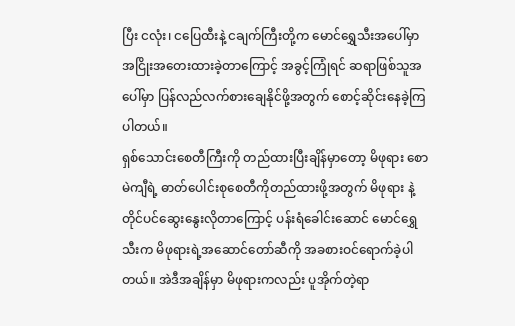ပြီး ငလုံး၊ ငပြေထီးနဲ့ ငချက်ကြီးတို့က မောင်ရွှေသီးအပေါ်မှာ အငြိုးအတေးထားခဲ့တာကြောင့် အခွင့်ကြုံရင် ဆရာဖြစ်သူအပေါ်မှာ ပြန်လည်လက်စားချေနိုင်ဖို့အတွက် စောင့်ဆိုင်းနေခဲ့ကြပါတယ်။
ရှစ်သောင်းစေတီကြီးကို တည်ထားပြီးချိန်မှာတော့ မိဖုရား စောမဲကျီရဲ့ ဓာတ်ပေါင်းစုစေတီကိုတည်ထားဖို့အတွက် မိဖုရား နဲ့ တိုင်ပင်ဆွေးနွေးလိုတာကြောင့် ပန်းရံခေါင်းဆောင် မောင်ရွှေသီးက မိဖုရားရဲ့အဆောင်တော်ဆီကို အခစားဝင်ရောက်ခဲ့ပါတယ်။ အဲဒီအချိန်မှာ မိဖုရားကလည်း ပူအိုက်တဲ့ရာ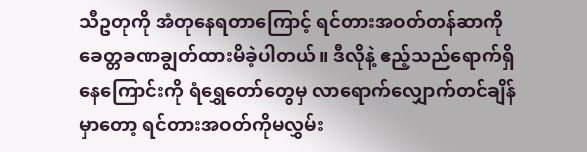သီဥတုကို အံတုနေရတာကြောင့် ရင်တားအဝတ်တန်ဆာကို ခေတ္တခဏချွတ်ထားမိခဲ့ပါတယ်။ ဒီလိုနဲ့ ဧည့်သည်ရောက်ရှိနေကြောင်းကို ရံရွှေတော်တွေမှ လာရောက်လျှောက်တင်ချိန်မှာတော့ ရင်တားအဝတ်ကိုမလွှမ်း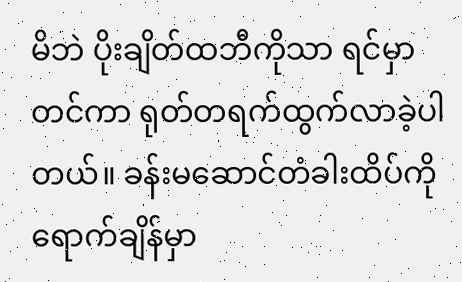မိဘဲ ပိုးချိတ်ထဘီကိုသာ ရင်မှာတင်ကာ ရုတ်တရက်ထွက်လာခဲ့ပါတယ်။ ခန်းမဆောင်တံခါးထိပ်ကိုရောက်ချိန်မှာ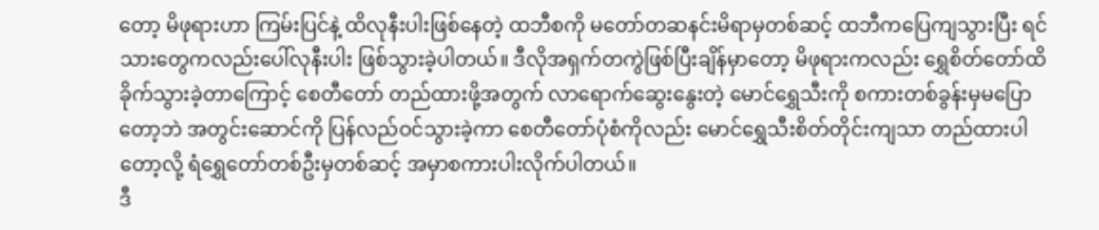တော့ မိဖုရားဟာ ကြမ်းပြင်နဲ့ ထိလုနီးပါးဖြစ်နေတဲ့ ထဘီစကို မတော်တဆနင်းမိရာမှတစ်ဆင့် ထဘီကပြေကျသွားပြီး ရင်သားတွေကလည်းပေါ်လုနီးပါး ဖြစ်သွားခဲ့ပါတယ်။ ဒီလိုအရှက်တကွဲဖြစ်ပြီးချိန်မှာတော့ မိဖုရားကလည်း ရွှေစိတ်တော်ထိခိုက်သွားခဲ့တာကြောင့် စေတီတော် တည်ထားဖို့အတွက် လာရောက်ဆွေးနွေးတဲ့ မောင်ရွှေသီးကို စကားတစ်ခွန်းမှမပြောတော့ဘဲ အတွင်းဆောင်ကို ပြန်လည်ဝင်သွားခဲ့ကာ စေတီတော်ပုံစံကိုလည်း မောင်ရွှေသီးစိတ်တိုင်းကျသာ တည်ထားပါတော့လို့ ရံရွှေတော်တစ်ဦးမှတစ်ဆင့် အမှာစကားပါးလိုက်ပါတယ်။
ဒီ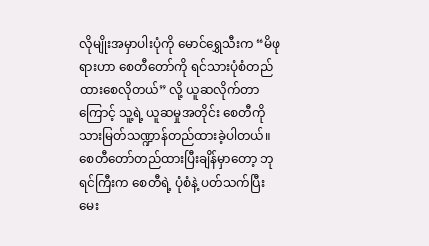လိုမျိုးအမှာပါးပုံကို မောင်ရွှေသီးက “မိဖုရားဟာ စေတီတော်ကို ရင်သားပုံစံတည်ထားစေလိုတယ်” လို့ ယူဆလိုက်တာကြောင့် သူ့ရဲ့ ယူဆမှုအတိုင်း စေတီကို သားမြတ်သဏ္ဍာန်တည်ထားခဲ့ပါတယ်။ စေတီတော်တည်ထားပြီးချိန်မှာတော့ ဘုရင်ကြီးက စေတီရဲ့ ပုံစံနဲ့ ပတ်သက်ပြီး မေး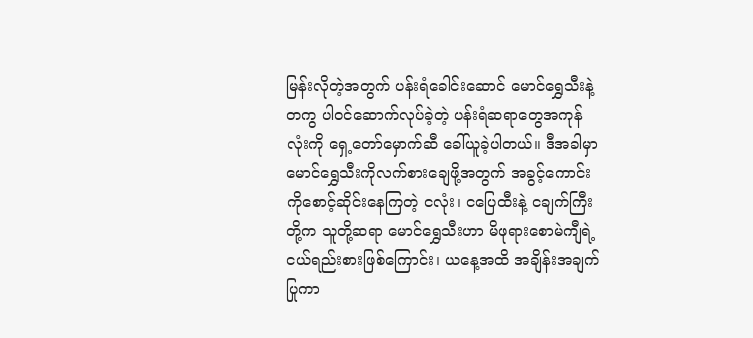မြန်းလိုတဲ့အတွက် ပန်းရံခေါင်းဆောင် မောင်ရွှေသီးနဲ့တကွ ပါဝင်ဆောက်လုပ်ခဲ့တဲ့ ပန်းရံဆရာတွေအကုန်လုံးကို ရှေ့တော်မှောက်ဆီ ခေါ်ယူခဲ့ပါတယ်။ ဒီအခါမှာ မောင်ရွှေသီးကိုလက်စားချေဖို့အတွက် အခွင့်ကောင်းကိုစောင့်ဆိုင်းနေကြတဲ့ ငလုံး၊ ငပြေထီးနဲ့ ငချက်ကြီးတို့က သူတို့ဆရာ မောင်ရွှေသီးဟာ မိဖုရားစောမဲကျီရဲ့ ငယ်ရည်းစားဖြစ်ကြောင်း၊ ယနေ့အထိ အချိန်းအချက်ပြုကာ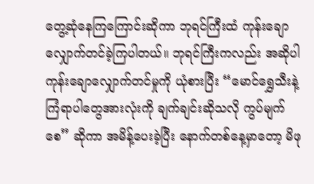တွေ့ဆုံနေကြကြောင်းဆိုကာ ဘုရင်ကြီးထံ ကုန်းချောလျှောက်တင်ခဲ့ကြပါတယ်။ ဘုရင်ကြီးကလည်း အဆိုပါကုန်းချောလျှောက်တင်မှုကို ယုံစားပြီး “မောင်ရွှေသီးနဲ့ ကြံရာပါတွေအားလုံးကို ချက်ချင်းဆိုသလို ကွပ်မျက်စေ” ဆိုကာ အမိန့်ပေးခဲ့ပြီး နောက်တစ်နေ့မှာတော့ မိဖု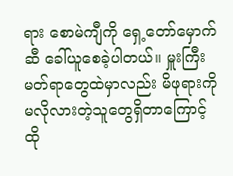ရား စောမဲကျီကို ရှေ့တော်မှောက်ဆီ ခေါ်ယူစေခဲ့ပါတယ်။ မှူးကြီးမတ်ရာတွေထဲမှာလည်း မိဖုရားကို မလိုလားတဲ့သူတွေရှိတာကြောင့် ထို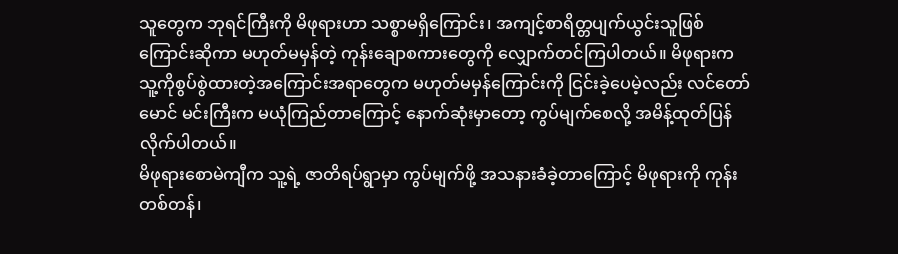သူတွေက ဘုရင်ကြီးကို မိဖုရားဟာ သစ္စာမရှိကြောင်း၊ အကျင့်စာရိတ္တပျက်ယွင်းသူဖြစ်ကြောင်းဆိုကာ မဟုတ်မမှန်တဲ့ ကုန်းချောစကားတွေကို လျှောက်တင်ကြပါတယ်။ မိဖုရားက သူ့ကိုစွပ်စွဲထားတဲ့အကြောင်းအရာတွေက မဟုတ်မမှန်ကြောင်းကို ငြင်းခဲ့ပေမဲ့လည်း လင်တော်မောင် မင်းကြီးက မယုံကြည်တာကြောင့် နောက်ဆုံးမှာတော့ ကွပ်မျက်စေလို့ အမိန့်ထုတ်ပြန်လိုက်ပါတယ်။
မိဖုရားစောမဲကျီက သူ့ရဲ့ ဇာတိရပ်ရွာမှာ ကွပ်မျက်ဖို့ အသနားခံခဲ့တာကြောင့် မိဖုရားကို ကုန်းတစ်တန်၊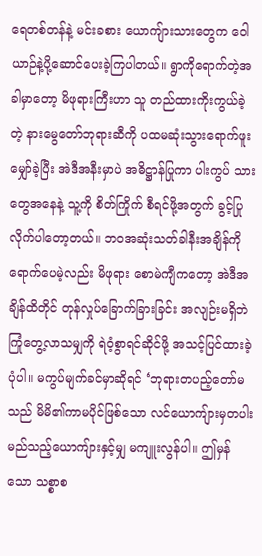ရေတစ်တန်နဲ့ မင်းခစား ယောကျ်ားသားတွေက ဝေါယာဉ်နဲ့ပို့ဆောင်ပေးခဲ့ကြပါတယ်။ ရွာကိုရောက်တဲ့အခါမှာတော့ မိဖုရားကြီးဟာ သူ တည်ထားကိုးကွယ်ခဲ့တဲ့ နားမွေတော်ဘုရားဆီကို ပထမဆုံးသွားရောက်ဖူးမျှော်ခဲ့ပြီး အဲဒီအနီးမှာပဲ အဓိဋ္ဌာန်ပြုကာ ပါးကွပ် သားတွေအနေနဲ့ သူ့ကို စိတ်ကြိုက် စီရင်ဖို့အတွက် ခွင့်ပြုလိုက်ပါတော့တယ်။ ဘ၀အဆုံးသတ်ခါနီးအချိန်ကိုရောက်ပေမဲ့လည်း မိဖုရား စောမဲကျီကတော့ အဲဒီအချိန်ထိတိုင် တုန်လှုပ်ခြောက်ခြားခြင်း အလျဉ်းမရှိဘဲ ကြုံတွေ့လာသမျှကို ရဲဝံ့စွာရင်ဆိုင်ဖို့ အသင့်ပြင်ထားခဲ့ပုံပါ။ မကွပ်မျက်ခင်မှာဆိုရင် ‘ဘုရားတပည့်တော်မသည် မိမိ၏ကာမပိုင်ဖြစ်သော လင်ယောကျ်ားမှတပါး မည်သည့်ယောကျ်ားနှင့်မျှ မကျူးလွန်ပါ။ ဤမှန်သော သစ္စာစ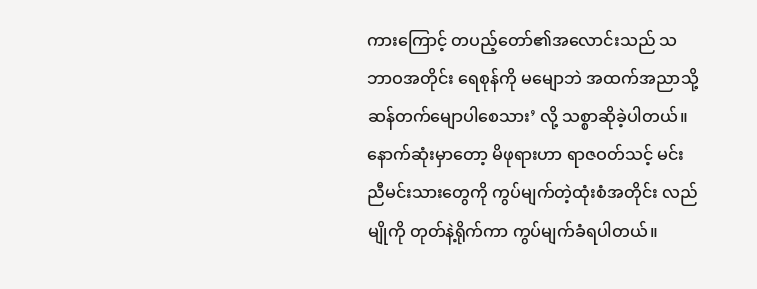ကားကြောင့် တပည့်တော်၏အလောင်းသည် သဘာဝအတိုင်း ရေစုန်ကို မမျောဘဲ အထက်အညာသို့ ဆန်တက်မျောပါစေသား’ လို့ သစ္စာဆိုခဲ့ပါတယ်။ နောက်ဆုံးမှာတော့ မိဖုရားဟာ ရာဇဝတ်သင့် မင်းညီမင်းသားတွေကို ကွပ်မျက်တဲ့ထုံးစံအတိုင်း လည်မျိုကို တုတ်နဲ့ရိုက်ကာ ကွပ်မျက်ခံရပါတယ်။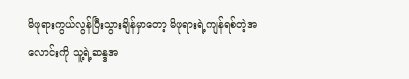မိဖုရားကွယ်လွန်ပြီးသွားချိန်မှာတော့ မိဖုရားရဲ့ကျန်ရစ်တဲ့အလောင်းကို သူ့ရဲ့ဆန္ဒအ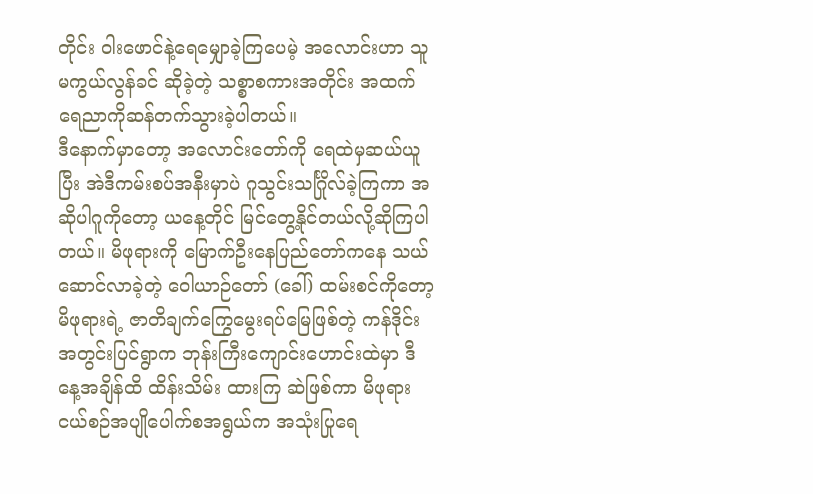တိုင်း ဝါးဖောင်နဲ့ရေမျှောခဲ့ကြပေမဲ့ အလောင်းဟာ သူ မကွယ်လွန်ခင် ဆိုခဲ့တဲ့ သစ္စာစကားအတိုင်း အထက်ရေညာကိုဆန်တက်သွားခဲ့ပါတယ်။
ဒီနောက်မှာတော့ အလောင်းတော်ကို ရေထဲမှဆယ်ယူပြီး အဲဒီကမ်းစပ်အနီးမှာပဲ ဂူသွင်းသင်္ဂြိုလ်ခဲ့ကြကာ အဆိုပါဂူကိုတော့ ယနေ့တိုင် မြင်တွေ့နိုင်တယ်လို့ဆိုကြပါတယ်။ မိဖုရားကို မြောက်ဦးနေပြည်တော်ကနေ သယ်ဆောင်လာခဲ့တဲ့ ဝေါယာဉ်တော် (ခေါ်) ထမ်းစင်ကိုတော့ မိဖုရားရဲ့ ဇာတိချက်ကြွေမွေးရပ်မြေဖြစ်တဲ့ ကန်ဒိုင်းအတွင်းပြင်ရွာက ဘုန်းကြီးကျောင်းဟောင်းထဲမှာ ဒီနေ့အချိန်ထိ ထိန်းသိမ်း ထားကြ ဆဲဖြစ်ကာ မိဖုရား ငယ်စဉ်အပျိုပေါက်စအရွယ်က အသုံးပြုရေ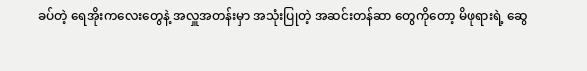ခပ်တဲ့ ရေအိုးကလေးတွေနဲ့ အလှူအတန်းမှာ အသုံးပြုတဲ့ အဆင်းတန်ဆာ တွေကိုတော့ မိဖုရားရဲ့ ဆွေ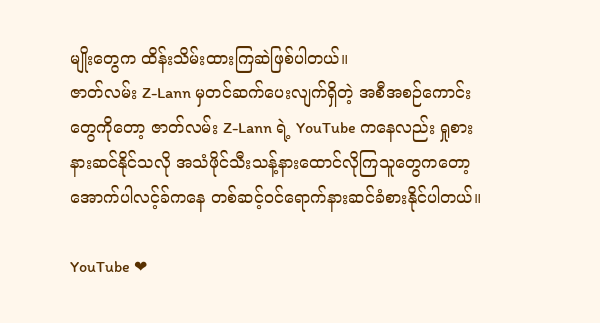မျိုးတွေက ထိန်းသိမ်းထားကြဆဲဖြစ်ပါတယ်။
ဇာတ်လမ်း Z-Lann မှတင်ဆက်ပေးလျက်ရှိတဲ့ အစီအစဉ်ကောင်းတွေကိုတော့ ဇာတ်လမ်း Z-Lann ရဲ့ YouTube ကနေလည်း ရှုစားနားဆင်နိုင်သလို အသံဖိုင်သီးသန့်နားထောင်လိုကြသူတွေကတော့ အောက်ပါလင့်ခ်ကနေ တစ်ဆင့်ဝင်ရောက်နားဆင်ခံစားနိုင်ပါတယ်။

YouTube ❤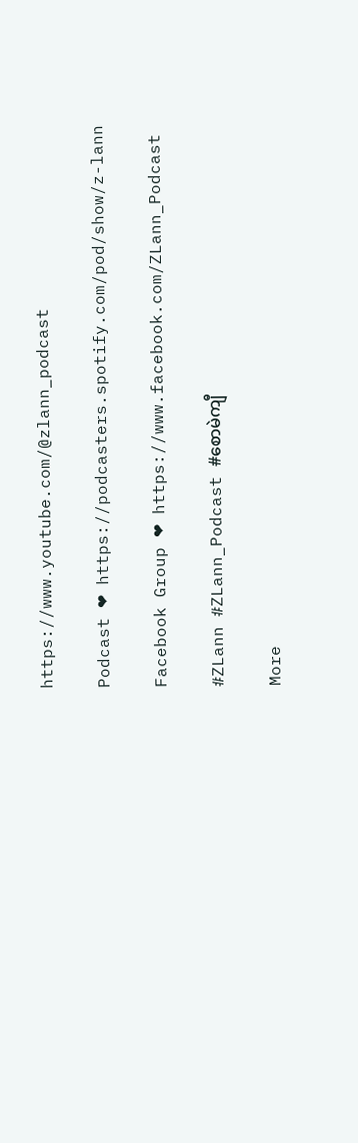https://www.youtube.com/@zlann_podcast

Podcast ❤ https://podcasters.spotify.com/pod/show/z-lann

Facebook Group ❤ https://www.facebook.com/ZLann_Podcast

#ZLann #ZLann_Podcast #စောမဲကျီ

More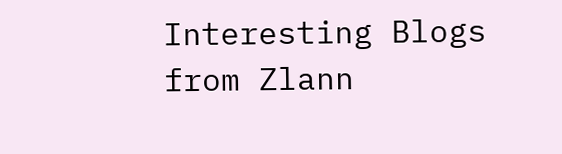Interesting Blogs from Zlann